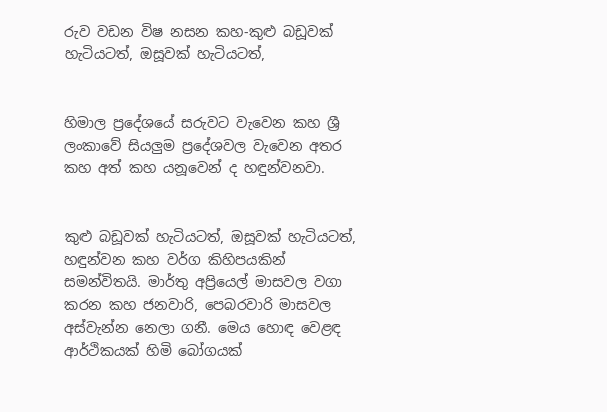රුව වඩන විෂ නසන කහ-කුළු බඩූවක් හැටියටත්, ඔසූවක් හැටියටත්,


හිමාල ප්‍රදේශයේ සරුවට වැවෙන කහ ශ්‍රී ලංකාවේ සියලුම ප්‍රදේශවල වැවෙන අතර කහ අත් කහ යනූවෙන් ද හඳුන්වනවා.


කුළු බඩූවක් හැටියටත්, ඔසූවක් හැටියටත්, හඳුන්වන කහ වර්ග කිහිපයකින් සමන්විතයි. මාර්තු අප්‍රියෙල් මාසවල වගා කරන කහ ජනවාරි, පෙබරවාරි මාසවල අස්වැන්න නෙලා ගනී. මෙය හොඳ වෙළඳ ආර්ථිකයක් හිමි බෝගයක්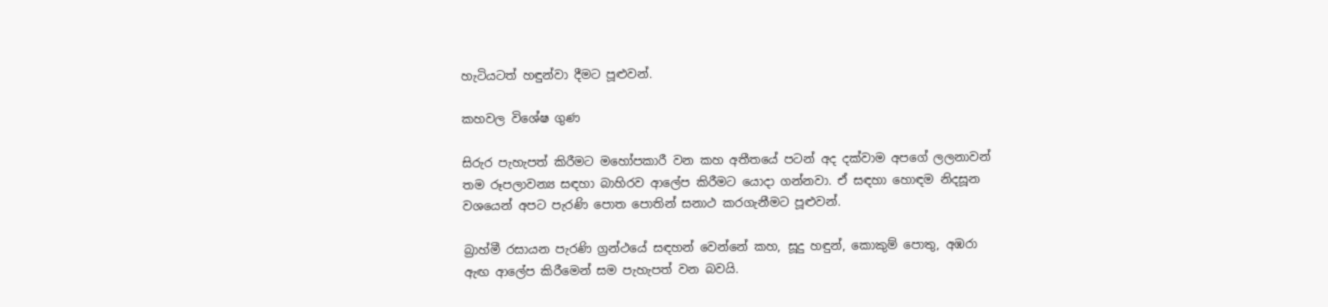හැටියටත් හඳුන්වා දීමට පූළුවන්.

කහවල විශේෂ ගුණ

සිරුර පැහැපත් කිරීමට මහෝපකාරී වන කහ අතීතයේ පටන් අද දක්වාම අපගේ ලලනාවන් තම රූපලාවන්‍ය සඳහා බාහිරව ආලේප කිරීමට යොදා ගන්නවා. ඒ සඳහා හොඳම නිදසූන වශයෙන් අපට පැරණි පොත පොතින් සනාථ කරගැනීමට පූළුවන්.

බ්‍රාහ්මී රසායන පැරණි ග්‍රන්ථයේ සඳහන් වෙන්නේ කහ, සූදු හඳුන්, කොකුම් පොතු, අඹරා ඇඟ ආලේප කිරීමෙන් සම පැහැපත් වන බවයි.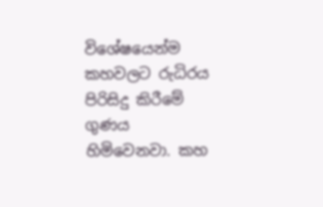විශේෂයෙන්ම කහවලට රුධිරය පිරිසිදු කිරීමේ ගුණය හිමිවෙනවා. කහ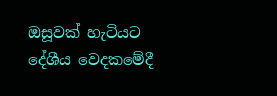ඔසූවක් හැටියට දේශීය වෙදකමේදී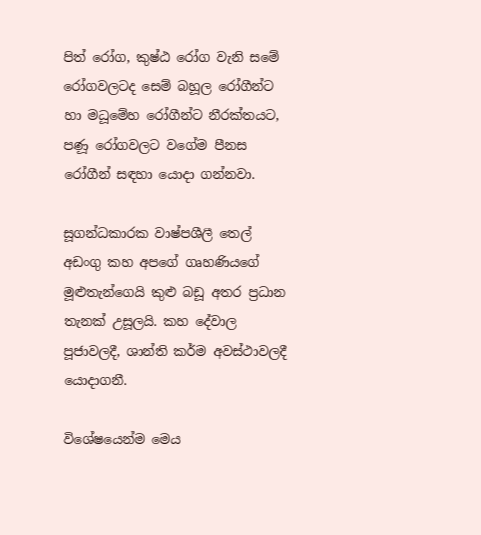පිත් රෝග, කුෂ්ඨ රෝග වැනි සමේ රෝගවලටද සෙම් බහූල රෝගීන්ට හා මධූමේහ රෝගීන්ට නීරක්තයට, පණූ රෝගවලට වගේම පීනස රෝගීන් සඳහා යොදා ගන්නවා.

සූගන්ධකාරක වාෂ්පශීලී තෙල් අඩංගු කහ අපගේ ගෘහණියගේ මූළුතැන්ගෙයි කුළු බඩූ අතර ප්‍රධාන තැනක් උසූලයි. කහ දේවාල පූජාවලදී, ශාන්ති කර්ම අවස්ථාවලදී යොදාගනී.

විශේෂයෙන්ම මෙය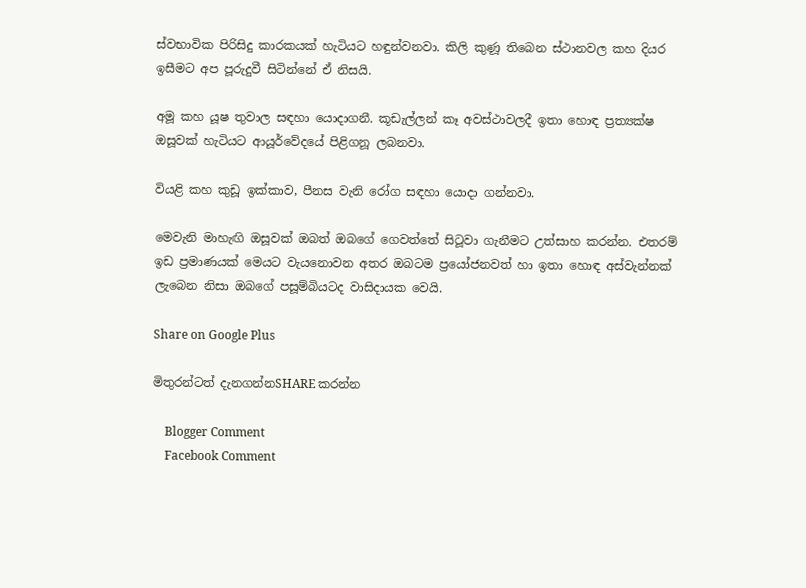ස්වභාවික පිරිසිදු කාරකයක් හැටියට හඳුන්වනවා. කිලි කුණූ තිබෙන ස්ථානවල කහ දියර ඉසීමට අප පූරුදුවී සිටින්නේ ඒ නිසයි.

අමූ කහ යූෂ තුවාල සඳහා යොදාගනී. කූඩැල්ලන් කෑ අවස්ථාවලදී ඉතා හොඳ ප්‍රත්‍යක්ෂ ඔසූවක් හැටියට ආයූර්වේදයේ පිළිගනූ ලබනවා.

වියළි කහ කුඩූ ඉක්කාව, පීනස වැනි රෝග සඳහා යොදා ගන්නවා.

මෙවැනි මාහැඟි ඔසූවක් ඔබත් ඔබගේ ගෙවත්තේ සිටූවා ගැනීමට උත්සාහ කරන්න. එතරම් ඉඩ ප්‍රමාණයක් මෙයට වැයනොවන අතර ඔබටම ප්‍රයෝජනවත් හා ඉතා හොඳ අස්වැන්නක් ලැබෙන නිසා ඔබගේ පසූම්බියටද වාසිදායක වෙයි.

Share on Google Plus

මිතුරන්ටත් දැනගන්නSHARE කරන්න

    Blogger Comment
    Facebook Comment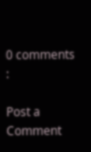0 comments :

Post a Comment